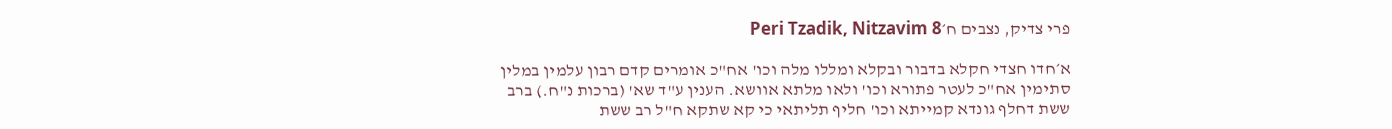פרי צדיק, נצבים ח׳Peri Tzadik, Nitzavim 8

א׳חדו חצדי חקלא בדבור ובקלא ומללו מלה וכו' אח"כ אומרים קדם רבון עלמין במלין סתימין אח"כ לעטר פתורא וכו' ולאו מלתא אוושא. הענין ע"ד שא' (ברכות נ"ח.) ברב ששת דחלף גונדא קמייתא וכו' חליף תליתאי כי קא שתקא ח"ל רב ששת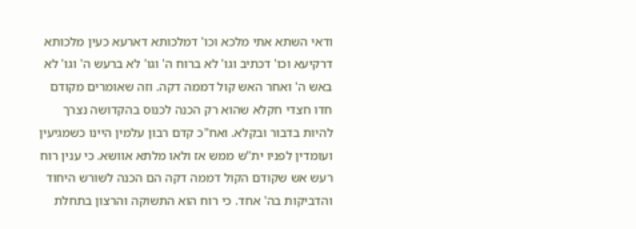ודאי השתא אתי מלכא וכו' דמלכותא דארעא כעין מלכותא דרקיעא וכו' דכתיב וגו' לא ברוח ה' וגו' לא ברעש ה' וגו' לא באש ה' ואחר האש קול דממה דקה. וזה שאומרים מקודם חדו חצדי חקלא שהוא רק הכנה לכנוס בהקדושה נצרך להיות בדבור ובקלא. ואח"כ קדם רבון עלמין היינו כשמגיעין ועומדין לפניו ית"ש ממש אז ולאו מלתא אוושא. כי ענין רוח רעש אש שקודם הקול דממה דקה הם הכנה לשורש היחוד והדביקות בה' אחד. כי רוח הוא התשוקה והרצון בתחלת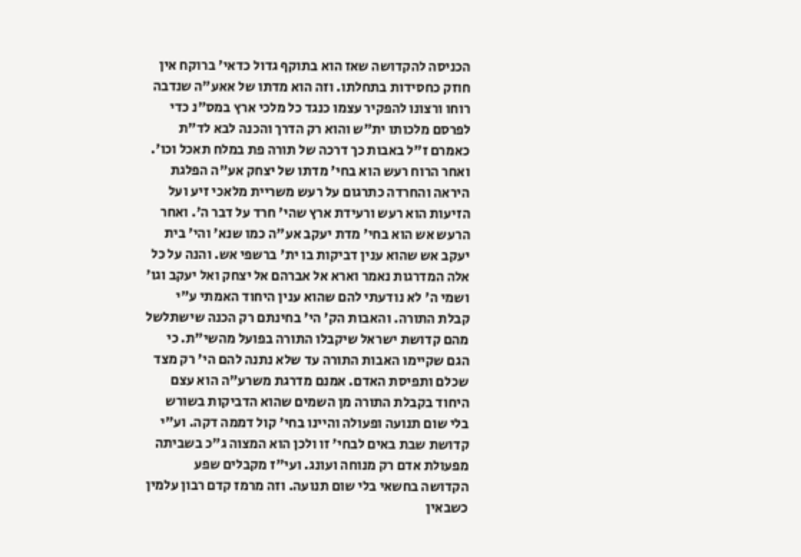הכניסה להקדושה שאז הוא בתוקף גדול כדאי' ברוקח אין חוזק כחסידות בתחלתו. וזה הוא מדתו של אאע"ה שנדבה רוחו ורצונו להפקיר עצמו כנגד כל מלכי ארץ במס"נ כדי לפרסם מלכותו ית"ש והוא רק הדרך והכנה לבא לד"ת כאמרם ז"ל באבות כך דרכה של תורה פת במלח תאכל וכו'. ואחר הרוח רעש הוא בחי' מדתו של יצחק אע"ה הפלגת היראה והחרדה כתרגום על רעש משריית מלאכי זיע ועל הזיעות הוא רעש ורעידת ארץ שהי' חרד על דבר ה'. ואחר הרעש אש הוא בחי' מדת יעקב אע"ה כמו שנא' והי' בית יעקב אש שהוא ענין דביקות בו ית' ברשפי אש. והנה על כל אלה המדרגות נאמר וארא אל אברהם אל יצחק ואל יעקב וגו' ושמי ה' לא נודעתי להם שהוא ענין היחוד האמתי ע"י קבלת התורה. והאבות הק' הי' בחינתם רק הכנה שישתלשל מהם קדושת ישראל שיקבלו התורה בפועל מהשי"ת. כי הגם שקיימו האבות התורה עד שלא נתנה להם הי' רק מצד שכלם ותפיסת האדם. אמנם מדרגת משרע"ה הוא עצם היחוד בקבלת התורה מן השמים שהוא הדביקות בשורש בלי שום תנועה ופעולה והיינו בחי' קול דממה דקה. וע"י קדושת שבת באים לבחי' זו ולכן הוא המצוה ג"כ בשביתה מפעולת אדם רק מנוחה ועונג. ועי"ז מקבלים שפע הקדושה בחשאי בלי שום תנועה. וזה מרמז קדם רבון עלמין כשבאין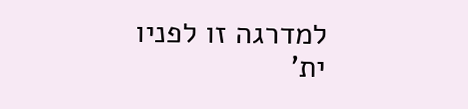למדרגה זו לפניו ית'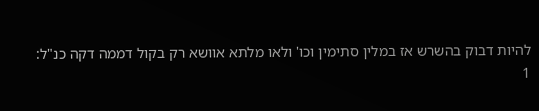להיות דבוק בהשרש אז במלין סתימין וכו' ולאו מלתא אוושא רק בקול דממה דקה כנ"ל:
1